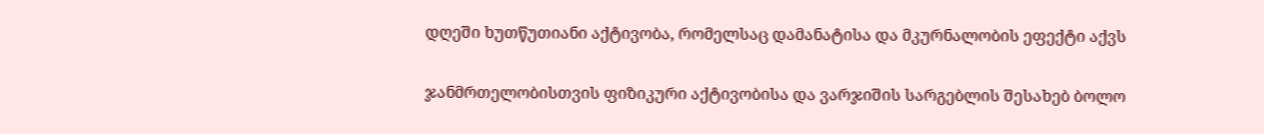დღეში ხუთწუთიანი აქტივობა, რომელსაც დამანატისა და მკურნალობის ეფექტი აქვს

ჯანმრთელობისთვის ფიზიკური აქტივობისა და ვარჯიშის სარგებლის შესახებ ბოლო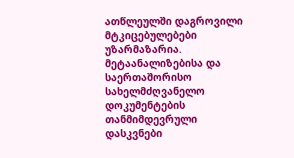ათწლეულში დაგროვილი მტკიცებულებები უზარმაზარია. მეტაანალიზებისა და საერთაშორისო სახელმძღვანელო დოკუმენტების თანმიმდევრული დასკვნები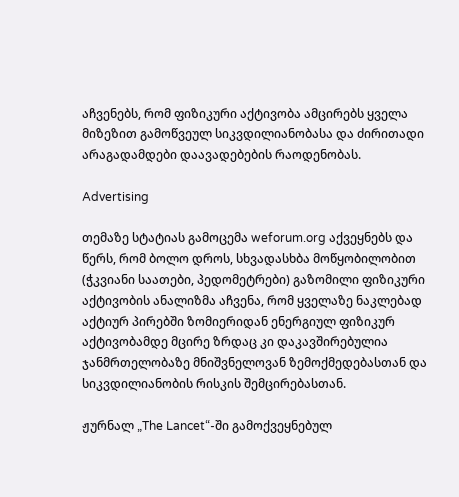აჩვენებს, რომ ფიზიკური აქტივობა ამცირებს ყველა მიზეზით გამოწვეულ სიკვდილიანობასა და ძირითადი არაგადამდები დაავადებების რაოდენობას.

Advertising

თემაზე სტატიას გამოცემა weforum.org აქვეყნებს და წერს, რომ ბოლო დროს, სხვადასხბა მოწყობილობით (ჭკვიანი საათები, პედომეტრები) გაზომილი ფიზიკური აქტივობის ანალიზმა აჩვენა, რომ ყველაზე ნაკლებად აქტიურ პირებში ზომიერიდან ენერგიულ ფიზიკურ აქტივობამდე მცირე ზრდაც კი დაკავშირებულია ჯანმრთელობაზე მნიშვნელოვან ზემოქმედებასთან და სიკვდილიანობის რისკის შემცირებასთან.

ჟურნალ „The Lancet“-ში გამოქვეყნებულ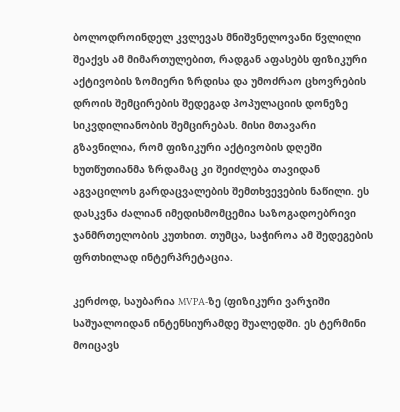ბოლოდროინდელ კვლევას მნიშვნელოვანი წვლილი შეაქვს ამ მიმართულებით, რადგან აფასებს ფიზიკური აქტივობის ზომიერი ზრდისა და უმოძრაო ცხოვრების დროის შემცირების შედეგად პოპულაციის დონეზე სიკვდილიანობის შემცირებას. მისი მთავარი გზავნილია, რომ ფიზიკური აქტივობის დღეში ხუთწუთიანმა ზრდამაც კი შეიძლება თავიდან აგვაცილოს გარდაცვალების შემთხვევების ნაწილი. ეს დასკვნა ძალიან იმედისმომცემია საზოგადოებრივი ჯანმრთელობის კუთხით. თუმცა, საჭიროა ამ შედეგების ფრთხილად ინტერპრეტაცია.

კერძოდ, საუბარია MVPA-ზე (ფიზიკური ვარჯიში საშუალოიდან ინტენსიურამდე შუალედში. ეს ტერმინი მოიცავს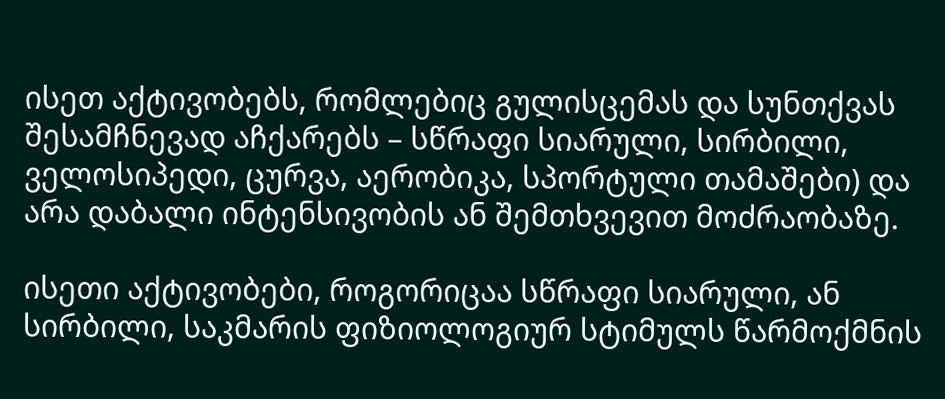ისეთ აქტივობებს, რომლებიც გულისცემას და სუნთქვას შესამჩნევად აჩქარებს – სწრაფი სიარული, სირბილი, ველოსიპედი, ცურვა, აერობიკა, სპორტული თამაშები) და არა დაბალი ინტენსივობის ან შემთხვევით მოძრაობაზე.

ისეთი აქტივობები, როგორიცაა სწრაფი სიარული, ან სირბილი, საკმარის ფიზიოლოგიურ სტიმულს წარმოქმნის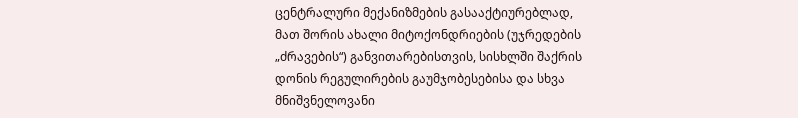ცენტრალური მექანიზმების გასააქტიურებლად, მათ შორის ახალი მიტოქონდრიების (უჯრედების „ძრავების“) განვითარებისთვის, სისხლში შაქრის დონის რეგულირების გაუმჯობესებისა და სხვა მნიშვნელოვანი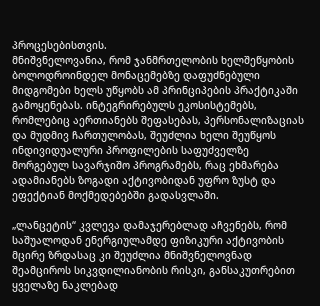პროცესებისთვის.
მნიშვნელოვანია, რომ ჯანმრთელობის ხელშეწყობის ბოლოდროინდელ მონაცემებზე დაფუძნებული მიდგომები ხელს უწყობს ამ პრინციპების პრაქტიკაში გამოყენებას. ინტეგრირებულს ეკოსისტემებს, რომლებიც აერთიანებს შეფასებას, პერსონალიზაციას და მუდმივ ჩართულობას, შეუძლია ხელი შეუწყოს ინდივიდუალური პროფილების საფუძველზე მორგებულ სავარჯიშო პროგრამებს, რაც ეხმარება ადამიანებს ზოგადი აქტივობიდან უფრო ზუსტ და ეფექტიან მოქმედებებში გადასვლაში.

„ლანცეტის“ კვლევა დამაჯერებლად აჩვენებს, რომ საშუალოდან ენერგიულამდე ფიზიკური აქტივობის მცირე ზრდასაც კი შეუძლია მნიშვნელოვნად შეამციროს სიკვდილიანობის რისკი, განსაკუთრებით ყველაზე ნაკლებად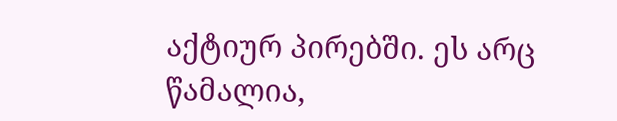აქტიურ პირებში. ეს არც წამალია,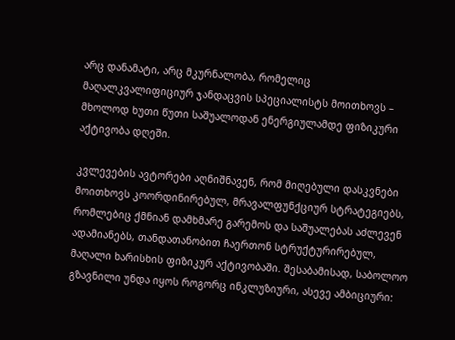არც დანამატი, არც მკურნალობა, რომელიც მაღალკვალიფიციურ ჯანდაცვის სპეციალისტს მოითხოვს – მხოლოდ ხუთი წუთი საშუალოდან ენერგიულამდე ფიზიკური აქტივობა დღეში.

კვლევების ავტორები აღნიშნავენ, რომ მიღებული დასკვნები მოითხოვს კოორდინირებულ, მრავალფუნქციურ სტრატეგიებს, რომლებიც ქმნიან დამხმარე გარემოს და საშუალებას აძლევენ ადამიანებს, თანდათანობით ჩაერთონ სტრუქტურირებულ, მაღალი ხარისხის ფიზიკურ აქტივობაში. შესაბამისად, საბოლოო გზავნილი უნდა იყოს როგორც ინკლუზიური, ასევე ამბიციური: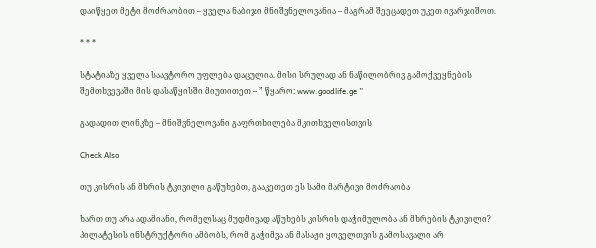დაიწყეთ მეტი მოძრაობით – ყველა ნაბიჯი მნიშვნელოვანია – მაგრამ შეეცადეთ უკეთ ივარჯიშოთ.

* * *

სტატიაზე ყველა საავტორო უფლება დაცულია. მისი სრულად ან ნაწილობრივ გამოქვეყნების შემთხვევაში მის დასაწყისში მიუთითეთ – ” წყარო: www.goodlife.ge ”

გადადით ლინკზე – მნიშვნელოვანი გაფრთხილება მკითხველისთვის

Check Also

თუ კისრის ან მხრის ტკივილი გაწუხებთ, გააკეთეთ ეს სამი მარტივი მოძრაობა

ხართ თუ არა ადამიანი, რომელსაც მუდმივად აწუხებს კისრის დაჭიმულობა ან მხრების ტკივილი? პილატესის ინსტრუქტორი ამბობს, რომ გაჭიმვა ან მასაჟი ყოველთვის გამოსავალი არ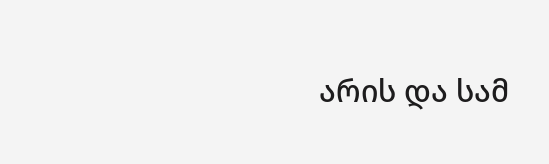არის და სამ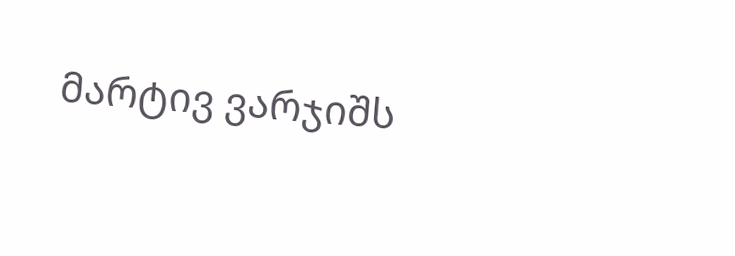მარტივ ვარჯიშს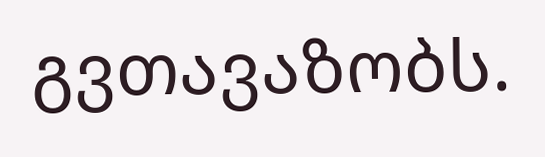გვთავაზობს.